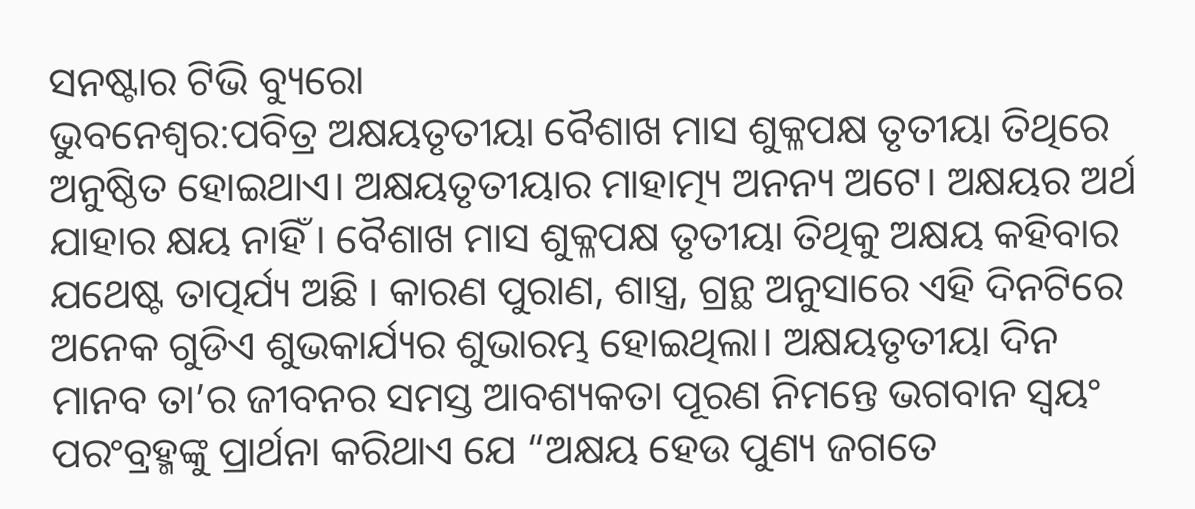ସନଷ୍ଟାର ଟିଭି ବ୍ୟୁରୋ
ଭୁବନେଶ୍ୱର:ପବିତ୍ର ଅକ୍ଷୟତୃତୀୟା ବୈଶାଖ ମାସ ଶୁକ୍ଳପକ୍ଷ ତୃତୀୟା ତିଥିରେ ଅନୁଷ୍ଠିତ ହୋଇଥାଏ। ଅକ୍ଷୟତୃତୀୟାର ମାହାତ୍ମ୍ୟ ଅନନ୍ୟ ଅଟେ। ଅକ୍ଷୟର ଅର୍ଥ ଯାହାର କ୍ଷୟ ନାହିଁ । ବୈଶାଖ ମାସ ଶୁକ୍ଳପକ୍ଷ ତୃତୀୟା ତିଥିକୁ ଅକ୍ଷୟ କହିବାର ଯଥେଷ୍ଟ ତାତ୍ପର୍ଯ୍ୟ ଅଛି । କାରଣ ପୁରାଣ, ଶାସ୍ତ୍ର, ଗ୍ରନ୍ଥ ଅନୁସାରେ ଏହି ଦିନଟିରେ ଅନେକ ଗୁଡିଏ ଶୁଭକାର୍ଯ୍ୟର ଶୁଭାରମ୍ଭ ହୋଇଥିଲା। ଅକ୍ଷୟତୃତୀୟା ଦିନ ମାନବ ତା’ର ଜୀବନର ସମସ୍ତ ଆବଶ୍ୟକତା ପୂରଣ ନିମନ୍ତେ ଭଗବାନ ସ୍ୱୟଂ ପରଂବ୍ରହ୍ମଙ୍କୁ ପ୍ରାର୍ଥନା କରିଥାଏ ଯେ “ଅକ୍ଷୟ ହେଉ ପୁଣ୍ୟ ଜଗତେ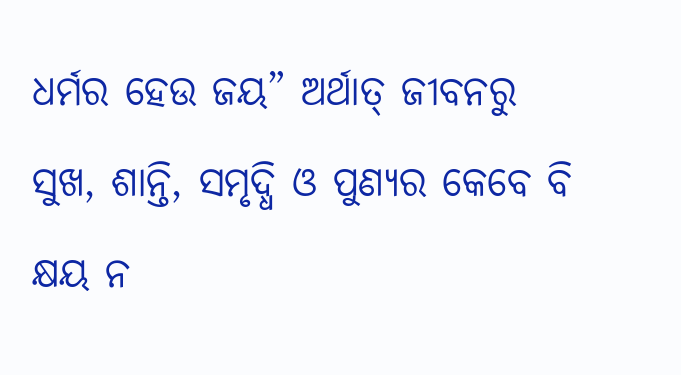ଧର୍ମର ହେଉ ଜୟ” ଅର୍ଥାତ୍ ଜୀବନରୁ ସୁଖ, ଶାନ୍ତି, ସମୃଦ୍ଧି ଓ ପୁଣ୍ୟର କେବେ ବି କ୍ଷୟ ନ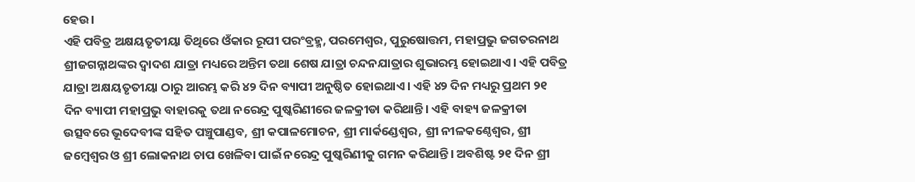ହେଉ।
ଏହି ପବିତ୍ର ଅକ୍ଷୟତୃତୀୟା ତିଥିରେ ଓଁକାର ରୂପୀ ପରଂବ୍ରହ୍ମ, ପରମେଶ୍ବର, ପୁରୁଷୋତ୍ତମ, ମହାପ୍ରଭୁ ଜଗତରନାଥ ଶ୍ରୀଜଗନ୍ନାଥଙ୍କର ଦ୍ୱାଦଶ ଯାତ୍ରା ମଧ୍ୟରେ ଅନ୍ତିମ ତଥା ଶେଷ ଯାତ୍ରା ଚନ୍ଦନଯାତ୍ରାର ଶୁଭାରମ୍ଭ ହୋଇଥାଏ। ଏହି ପବିତ୍ର ଯାତ୍ରା ଅକ୍ଷୟତୃତୀୟା ଠାରୁ ଆରମ୍ଭ କରି ୪୨ ଦିନ ବ୍ୟାପୀ ଅନୁଷ୍ଠିତ ହୋଇଥାଏ। ଏହି ୪୨ ଦିନ ମଧ୍ୟରୁ ପ୍ରଥମ ୨୧ ଦିନ ବ୍ୟାପୀ ମହାପ୍ରଭୁ ବାହାରକୁ ତଥା ନରେନ୍ଦ୍ର ପୁଷ୍କରିଣୀରେ ଜଳକ୍ରୀଡା କରିଥାନ୍ତି। ଏହି ବାହ୍ୟ ଜଳକ୍ରୀଡା ଉତ୍ସବରେ ଭୂଦେବୀଙ୍କ ସହିତ ପଞ୍ଚୁପାଣ୍ଡବ, ଶ୍ରୀ କପାଳମୋଚନ, ଶ୍ରୀ ମାର୍କଣ୍ଡେଶ୍ୱର, ଶ୍ରୀ ନୀଳକଣ୍ଠେଶ୍ବର, ଶ୍ରୀ ଜମ୍ବେଶ୍ୱର ଓ ଶ୍ରୀ ଲୋକନାଥ ଚାପ ଖେଳିବା ପାଇଁ ନରେନ୍ଦ୍ର ପୁଷ୍କରିଣୀକୁ ଗମନ କରିଥାନ୍ତି। ଅବଶିଷ୍ଟ ୨୧ ଦିନ ଶ୍ରୀ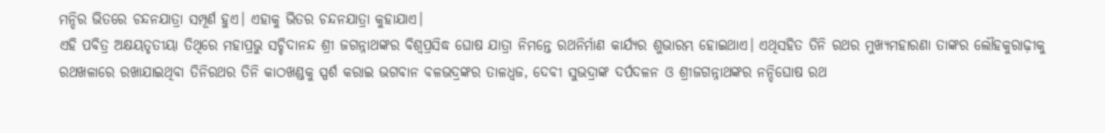ମନ୍ଦିର ଭିତରେ ଚନ୍ଦନଯାତ୍ରା ସମ୍ପୂର୍ଣ ହୁଏ। ଏହାକୁ ଭିତର ଚନ୍ଦନଯାତ୍ରା କୁହାଯାଏ।
ଏହି ପବିତ୍ର ଅକ୍ଷୟତୃତୀୟା ତିଥିରେ ମହାପ୍ରଭୁ ସଚ୍ଚିଦାନନ୍ଦ ଶ୍ରୀ ଜଗନ୍ନାଥଙ୍କର ବିଶ୍ବପ୍ରସିଦ୍ଧ ଘୋଷ ଯାତ୍ରା ନିମନ୍ତେ ରଥନିର୍ମାଣ କାର୍ଯ୍ୟର ଶୁଭାରମ୍ଭ ହୋଇଥାଏ। ଏଥିସହିତ ତିନି ରଥର ମୁଖ୍ୟମହାରଣା ତାଙ୍କର ଲୌହକୁରାଢ଼ୀକୁ ରଥଖଳାରେ ରଖାଯାଇଥିବା ତିନିରଥର ତିନି କାଠଖଣ୍ଡକୁ ସ୍ପର୍ଶ କରାଇ ଭଗବାନ ବଳଭଦ୍ରଙ୍କର ତାଳଧ୍ବଜ, ଦେବୀ ସୁଭଦ୍ରାଙ୍କ ଦର୍ପଦଳନ ଓ ଶ୍ରୀଜଗନ୍ନାଥଙ୍କର ନନ୍ଦିଘୋଷ ରଥ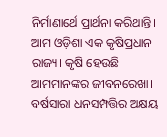ନିର୍ମାଣାର୍ଥେ ପ୍ରାର୍ଥନା କରିଥାନ୍ତି।
ଆମ ଓଡ଼ିଶା ଏକ କୃଷିପ୍ରଧାନ ରାଜ୍ୟ। କୃଷି ହେଉଛି ଆମମାନଙ୍କର ଜୀବନରେଖା। ବର୍ଷସାରା ଧନସମ୍ପତ୍ତିର ଅକ୍ଷୟ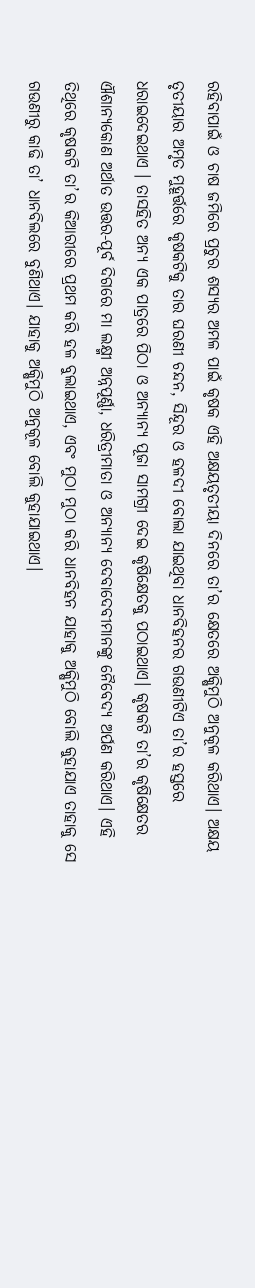ରହିବାପାଇଁ ଓ ଚାଷ ଜମିରେ ପ୍ରଚୁର ଶସ୍ୟର ଅମଳ ପାଇଁ କୃଷକ ଏହି ଅକ୍ଷୟତୃତୀୟା ଦିନରେ ତା’ର କ୍ଷେତରେ ଅକ୍ଷିମୁଠି ଅନୁକୂଳ କରିଥାଏ। ଅକ୍ଷୟ ତୃତୀୟାର ଅମୃତ ମୁହୂର୍ତ୍ତରେ କୃଷକଟିକୁ ତାର ଘରଣୀ ଚନ୍ଦନ, ସିନ୍ଦୂର ଓ ହଳଦୀ ବୋଲା ଯାଇଥିବା ଧାନବିହନର ଗଉଣୀଟିଏ ତା’ର ହସ୍ତରେ ଧରାଇଦେଇଥାଏ । ତାସହିତ ଅନ୍ୟ ଏକ ପାତ୍ରରେ ପିଠା ଓ ଅନ୍ୟାନ୍ୟ ପୂଜା ସାମଗ୍ରୀ ଦେଇ କୃଷିକ୍ଷେତକୁ ପଠାଇଥାଏ। କୃଷକଟି ତା’ର କୃଷିକ୍ଷେତର ଐଶାନ୍ୟକୋଣ ଅର୍ଥାତ ଉତ୍ତର-ପୂର୍ବ ଦିଗରେ ମା ଲକ୍ଷ୍ମୀ ଅନ୍ନପୂର୍ଣ୍ଣା, ଧରିତ୍ରୀମାତା ଓ ଅନ୍ୟାନ୍ୟ ଦେବାଦେବୀମାନଙ୍କୁ ନୈବେଦ୍ୟ ଅର୍ପଣ କରିଥାଏ। ଏହି ତିଥିରେ କୃଷକଟି ତା’ର କିଆରୀରେ ପ୍ରଥମ କରି ହଳ ବୁଲାଇଥାଏ, ଏବଂ ମୁଠା ମୁଠା କରି ଧାନବିହନ ଯାହାକୁ ଅକ୍ଷିମୁଠି ବୋଲି କୁହାଯାଏ ତାହାକୁ ସେ ଗଉଣୀରୁ କାଢି ତା’ ଧାନବିଲରେ ବୁଣିଥାଏ। ଯାହାକୁ ଅକ୍ଷିମୁଠି ଅନୁକୂଳ ବୋଲି କୁହାଯାଇଥାଏ।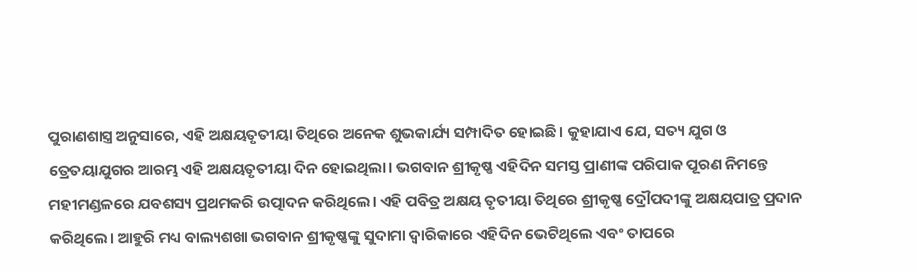ପୁରାଣଶାସ୍ତ୍ର ଅନୁସାରେ, ଏହି ଅକ୍ଷୟତୃତୀୟା ତିଥିରେ ଅନେକ ଶୁଭକାର୍ଯ୍ୟ ସମ୍ପାଦିତ ହୋଇଛି। କୁହାଯାଏ ଯେ, ସତ୍ୟ ଯୁଗ ଓ ତ୍ରେତୟାଯୁଗର ଆରମ୍ଭ ଏହି ଅକ୍ଷୟତୃତୀୟା ଦିନ ହୋଇଥିଲା। ଭଗବାନ ଶ୍ରୀକୃଷ୍ଣ ଏହିଦିନ ସମସ୍ତ ପ୍ରାଣୀଙ୍କ ପରିପାକ ପୂରଣ ନିମନ୍ତେ ମହୀମଣ୍ଡଳରେ ଯବଶସ୍ୟ ପ୍ରଥମକରି ଉତ୍ପାଦନ କରିଥିଲେ। ଏହି ପବିତ୍ର ଅକ୍ଷୟ ତୃତୀୟା ତିଥିରେ ଶ୍ରୀକୃଷ୍ଣ ଦ୍ରୌପଦୀଙ୍କୁ ଅକ୍ଷୟପାତ୍ର ପ୍ରଦାନ କରିଥିଲେ। ଆହୁରି ମଧ୍ୟ ବାଲ୍ୟଶଖା ଭଗବାନ ଶ୍ରୀକୃଷ୍ଣଙ୍କୁ ସୁଦାମା ଦ୍ୱାରିକାରେ ଏହିଦିନ ଭେଟିଥିଲେ ଏବଂ ତାପରେ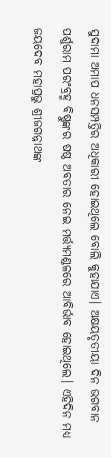ସୁଦାମା ଅମାପ ଧନସମ୍ପତ୍ତିର ଅଧିକାରୀ ହୋଇଥିଲେ ବୋଲି କୁହାଯାଏ। ଅକ୍ଷୟତୃତୀୟା ଦିନ ଭଗବାନ ପର୍ଶୁରାମ ପରଂବ୍ରହ୍ମ ବିଷ୍ଣୁଙ୍କର ଷଷ୍ଠ ଅବତାର ନେଇ ମର୍ତ୍ତ୍ୟମଣ୍ଡଳରେ ଆବିର୍ଭାବ ହୋଇଥିଲେ। ଏହିଦିନ ମଧ୍ୟ ଜୟଦେବ ମହାପ୍ରଭୁ ଶ୍ରୀଜଗନ୍ନାଥଙ୍କ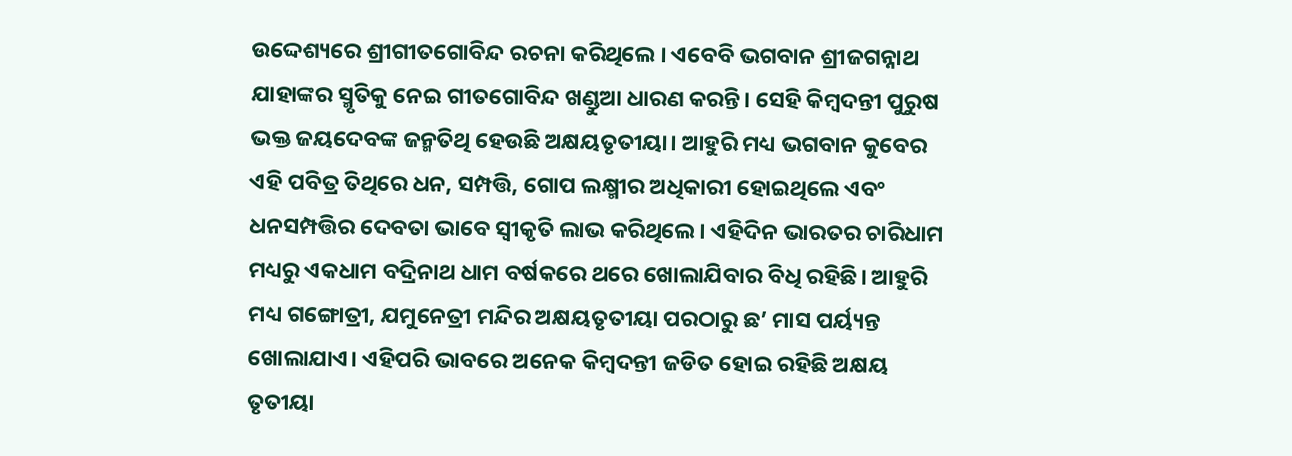ଉଦ୍ଦେଶ୍ୟରେ ଶ୍ରୀଗୀତଗୋବିନ୍ଦ ରଚନା କରିଥିଲେ । ଏବେବି ଭଗବାନ ଶ୍ରୀଜଗନ୍ନାଥ ଯାହାଙ୍କର ସ୍ମୃତିକୁ ନେଇ ଗୀତଗୋବିନ୍ଦ ଖଣ୍ଡୁଆ ଧାରଣ କରନ୍ତି। ସେହି କିମ୍ବଦନ୍ତୀ ପୁରୁଷ ଭକ୍ତ ଜୟଦେବଙ୍କ ଜନ୍ମତିଥି ହେଉଛି ଅକ୍ଷୟତୃତୀୟା। ଆହୁରି ମଧ୍ୟ ଭଗବାନ କୁବେର ଏହି ପବିତ୍ର ତିଥିରେ ଧନ, ସମ୍ପତ୍ତି, ଗୋପ ଲକ୍ଷ୍ମୀର ଅଧିକାରୀ ହୋଇଥିଲେ ଏବଂ ଧନସମ୍ପତ୍ତିର ଦେବତା ଭାବେ ସ୍ୱୀକୃତି ଲାଭ କରିଥିଲେ। ଏହିଦିନ ଭାରତର ଚାରିଧାମ ମଧ୍ୟରୁ ଏକଧାମ ବଦ୍ରିନାଥ ଧାମ ବର୍ଷକରେ ଥରେ ଖୋଲାଯିବାର ବିଧି ରହିଛି। ଆହୁରି ମଧ୍ୟ ଗଙ୍ଗୋତ୍ରୀ, ଯମୁନେତ୍ରୀ ମନ୍ଦିର ଅକ୍ଷୟତୃତୀୟା ପରଠାରୁ ଛ’ ମାସ ପର୍ୟ୍ୟନ୍ତ ଖୋଲାଯାଏ। ଏହିପରି ଭାବରେ ଅନେକ କିମ୍ବଦନ୍ତୀ ଜଡିତ ହୋଇ ରହିଛି ଅକ୍ଷୟ ତୃତୀୟା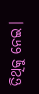ତିଥିକୁ ନେଇ।